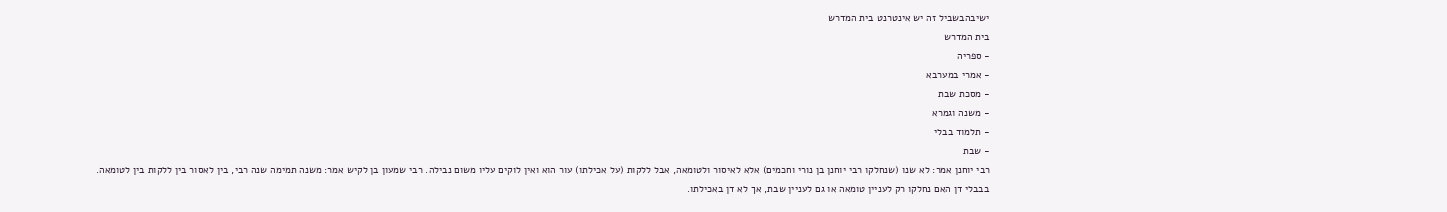ישיבהבשביל זה יש אינטרנט בית המדרש
בית המדרש
- ספריה
- אמרי במערבא
- מסכת שבת
- משנה וגמרא
- תלמוד בבלי
- שבת
רבי יוחנן אמר: לא שנו (שנחלקו רבי יוחנן בן נורי וחכמים) אלא לאיסור ולטומאה, אבל ללקות (על אכילתו) עור הוא ואין לוקים עליו משום נבילה. רבי שמעון בן לקיש אמר: משנה תמימה שנה רבי, בין לאסור בין ללקות בין לטומאה.
בבבלי דן האם נחלקו רק לעניין טומאה או גם לעניין שבת, אך לא דן באכילתו.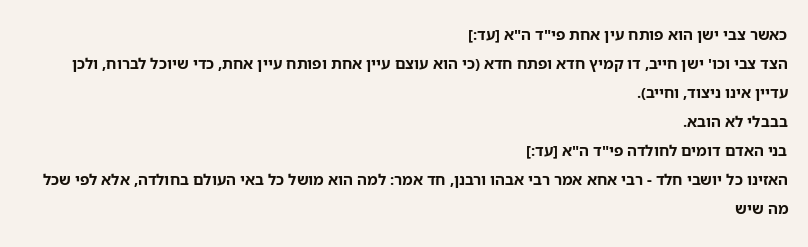כאשר צבי ישן הוא פותח עין אחת פי"ד ה"א [עד:]
הצד צבי וכו' ישן חייב, דו קמיץ חדא ופתח חדא (כי הוא עוצם עיין אחת ופותח עיין אחת, כדי שיוכל לברוח, ולכן עדיין אינו ניצוד, וחייב).
בבבלי לא הובא.
בני האדם דומים לחולדה פי"ד ה"א [עד:]
האזינו כל יושבי חלד - רבי אחא אמר רבי אבהו ורבנן, חד אמר: למה הוא מושל כל באי העולם בחולדה, אלא לפי שכל מה שיש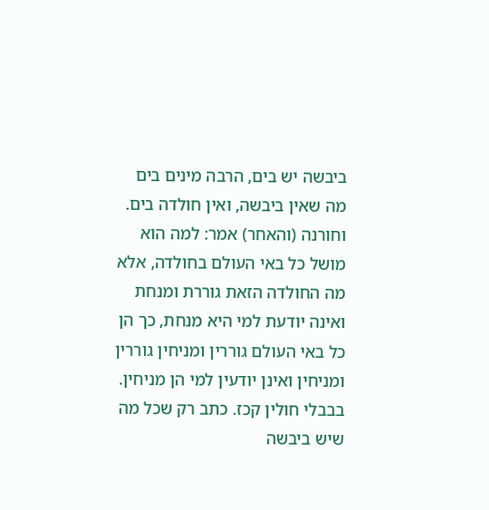ביבשה יש בים, הרבה מינים בים מה שאין ביבשה, ואין חולדה בים. וחורנה (והאחר) אמר: למה הוא מושל כל באי העולם בחולדה, אלא מה החולדה הזאת גוררת ומנחת ואינה יודעת למי היא מנחת, כך הן כל באי העולם גוררין ומניחין גוררין ומניחין ואינן יודעין למי הן מניחין.
בבבלי חולין קכז. כתב רק שכל מה שיש ביבשה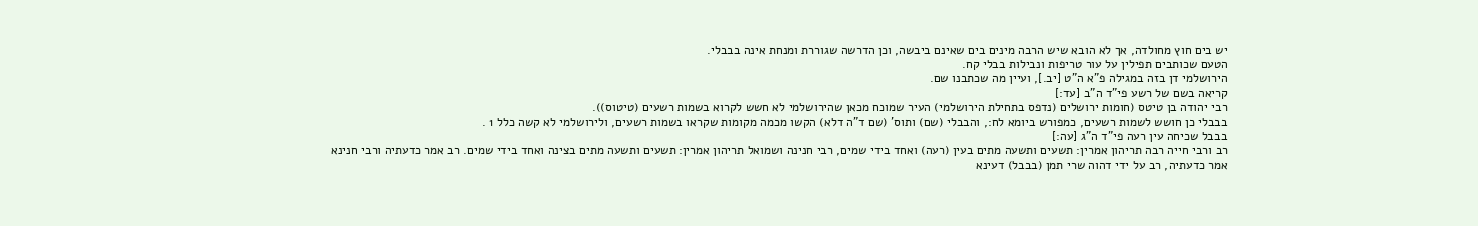יש בים חוץ מחולדה, אך לא הובא שיש הרבה מינים בים שאינם ביבשה, וכן הדרשה שגוררת ומנחת אינה בבבלי.
הטעם שכותבים תפילין על עור טריפות ונבילות בבלי קח.
הירושלמי דן בזה במגילה פ"א ה"ט [יב.], ועיין מה שכתבנו שם.
קריאה בשם של רשע פי"ד ה"ב [עד:]
רבי יהודה בן טיטס (חומות ירושלים (נדפס בתחילת הירושלמי) העיר שמוכח מכאן שהירושלמי לא חשש לקרוא בשמות רשעים (טיטוס)).
בבבלי כן חושש לשמות רשעים, כמפורש ביומא לח:, והבבלי (שם) ותוס' (שם ד"ה דלא) הקשו מכמה מקומות שקראו בשמות רשעים, ולירושלמי לא קשה כלל 1 .
בבבל שכיחה עין רעה פי"ד ה"ג [עה:]
רב ורבי חייה רבה תריהון אמרין: תשעים ותשעה מתים בעין (רעה) ואחד בידי שמים, רבי חנינה ושמואל תריהון אמרין: תשעים ותשעה מתים בצינה ואחד בידי שמים. רב אמר כדעתיה ורבי חנינא אמר כדעתיה, רב על ידי דהוה שרי תמן (בבבל) דעינא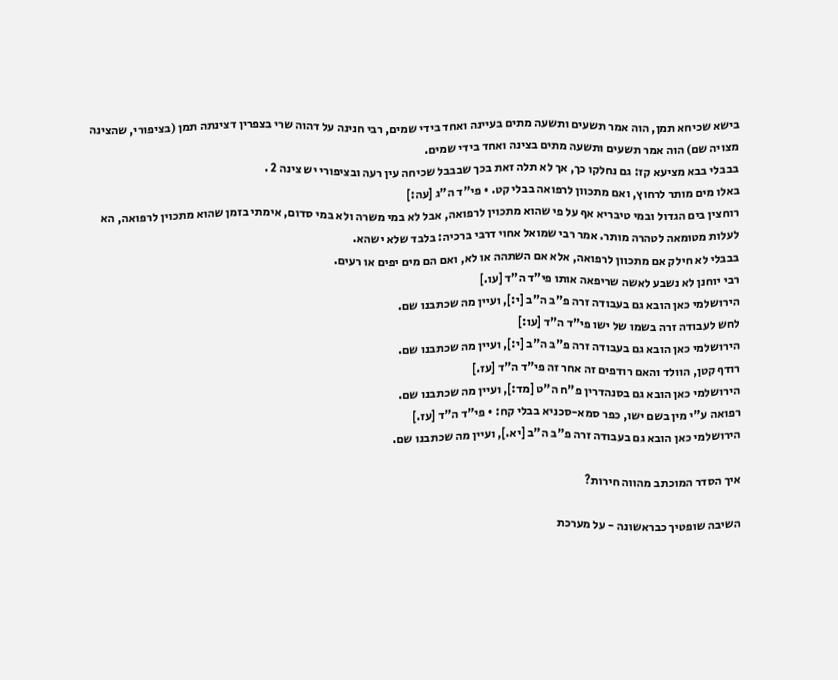בישא שכיחא תמן, הוה אמר תשעים ותשעה מתים בעיינה ואחד בידי שמים, רבי חנינה על דהוה שרי בצפרין דצינתה תמן (בציפורי, שהצינה מצויה שם) הוה אמר תשעים ותשעה מתים בצינה ואחד בידי שמים.
בבבלי בבא מציעא קז: גם נחלקו כך, אך לא תלה זאת בכך שבבבל שכיחה עין רעה ובציפורי יש צינה 2 .
באלו מים מותר לרחוץ, ואם מתכוון לרפואה בבלי קט. • פי"ד ה"ג [עה:]
רוחצין בים הגדול ובמי טיבריא אף על פי שהוא מתכוין לרפואה, אבל לא במי משרה ולא במי סדום, אימתי בזמן שהוא מתכוין לרפואה, הא לעלות מטומאה לטהרה מותר. אמר רבי שמואל אחוי דרבי ברכיה: בלבד שלא ישהא.
בבבלי לא חילק אם מתכוון לרפואה, אלא אם השתהה או לא, ואם הם מים יפים או רעים.
רבי יוחנן לא נשבע לאשה שריפאה אותו פי"ד ה"ד [עו.]
הירושלמי כאן הובא גם בעבודה זרה פ"ב ה"ב [י:], ועיין מה שכתבנו שם.
לחש לעבודה זרה בשמו של ישו פי"ד ה"ד [עו:]
הירושלמי כאן הובא גם בעבודה זרה פ"ב ה"ב [י:], ועיין מה שכתבנו שם.
רודף קטן, הוולד והאם רודפים זה אחר זה פי"ד ה"ד [עז.]
הירושלמי כאן הובא גם בסנהדרין פ"ח ה"ט [מד:], ועיין מה שכתבנו שם.
רפואה ע"י מין בשם ישו, כפר סמא-סכניא בבלי קח: • פי"ד ה"ד [עז.]
הירושלמי כאן הובא גם בעבודה זרה פ"ב ה"ב [יא.], ועיין מה שכתבנו שם.

איך הסדר המוכתב מהווה חירות?

השיבה שופטיך כבראשונה - על מערכת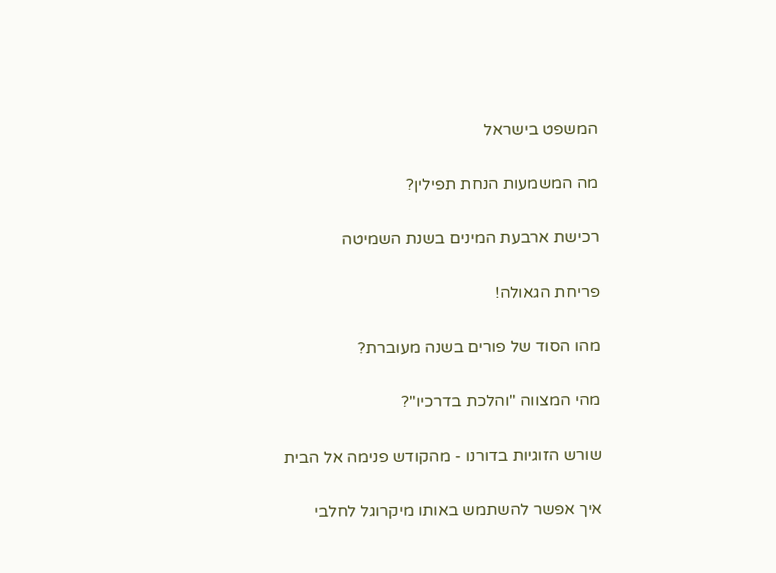המשפט בישראל

מה המשמעות הנחת תפילין?

רכישת ארבעת המינים בשנת השמיטה

פריחת הגאולה!

מהו הסוד של פורים בשנה מעוברת?

מהי המצווה "והלכת בדרכיו"?

שורש הזוגיות בדורנו - מהקודש פנימה אל הבית

איך אפשר להשתמש באותו מיקרוגל לחלבי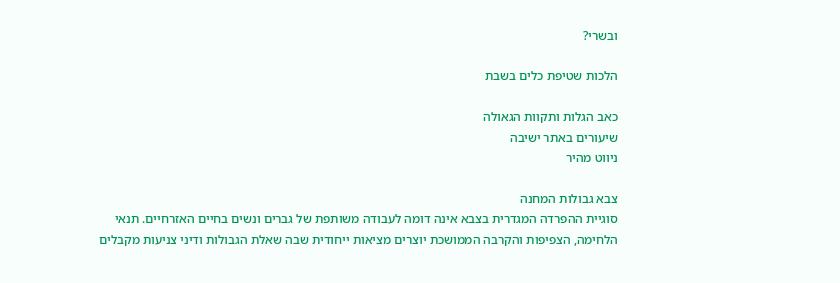ובשרי?

הלכות שטיפת כלים בשבת

כאב הגלות ותקוות הגאולה
שיעורים באתר ישיבה
ניווט מהיר

צבא גבולות המחנה
סוגיית ההפרדה המגדרית בצבא אינה דומה לעבודה משותפת של גברים ונשים בחיים האזרחיים. תנאי הלחימה, הצפיפות והקרבה הממושכת יוצרים מציאות ייחודית שבה שאלת הגבולות ודיני צניעות מקבלים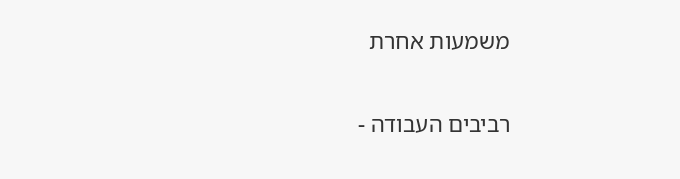משמעות אחרת

רביבים העבודה -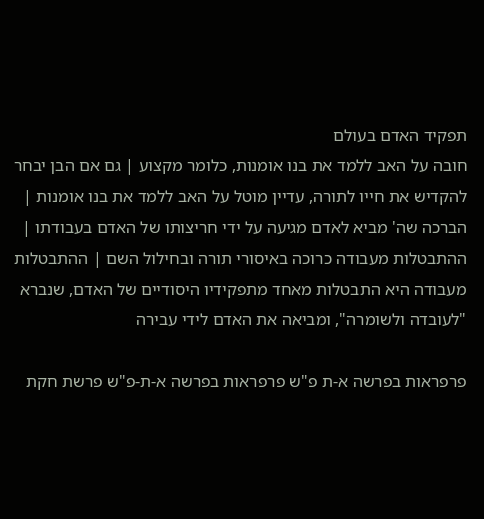תפקיד האדם בעולם
חובה על האב ללמד את בנו אומנות, כלומר מקצוע | גם אם הבן יבחר להקדיש את חייו לתורה, עדיין מוטל על האב ללמד את בנו אומנות | הברכה שה' מביא לאדם מגיעה על ידי חריצותו של האדם בעבודתו | ההתבטלות מעבודה כרוכה באיסורי תורה ובחילול השם | ההתבטלות מעבודה היא התבטלות מאחד מתפקידיו היסודיים של האדם, שנברא "לעובדה ולשומרה", ומביאה את האדם לידי עבירה

פרפראות בפרשה א-ת פ"ש פרפראות בפרשה א-ת-פ"ש פרשת חקת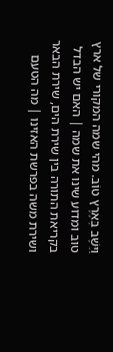וַיֵּשֶׁב בְּאֶרֶץ טוֹב. מהי שמה המקורי של ארץ טוב ומדוע שינו את שמה | האם יש הבדל בקריאת התורה בין שירת הים, שירת הבאר ושירת משה בפרשת האזינו | מה הטעם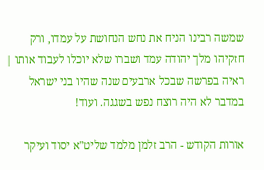שמשה רבינו הניח את נחש הנחושת על עמדו, ורק חזקיהו מלך יהודה עמד ושברו שלא יוכלו לעבוד אותו | ראיה בפרשה שבכל ארבעים שנה שהיו בני ישראל במדבר לא היה רוצח נפש בשגגה. ועוד!

אורות הקודש - הרב זלמן מלמד שליט"א יסוד ועיקר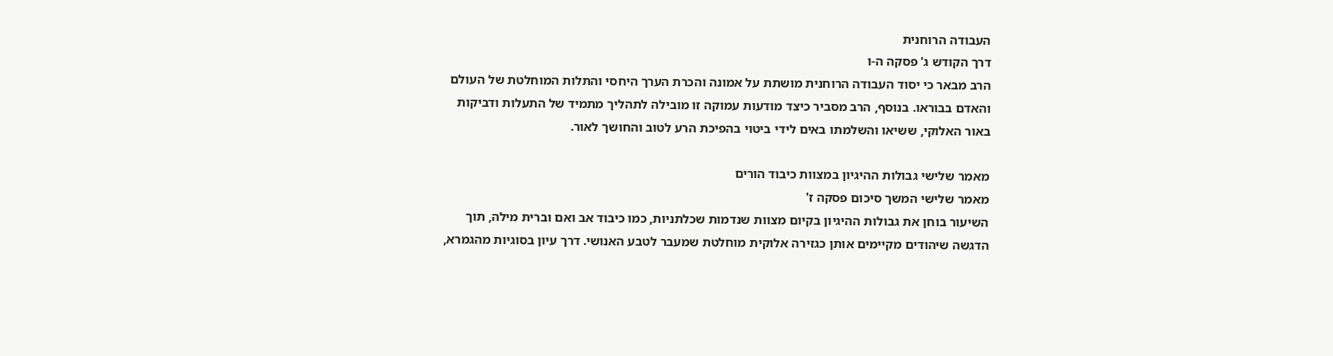העבודה הרוחנית
דרך הקודש ג' פסקה ה-ו
הרב מבאר כי יסוד העבודה הרוחנית מושתת על אמונה והכרת הערך היחסי והתלות המוחלטת של העולם והאדם בבוראו. בנוסף, הרב מסביר כיצד מודעות עמוקה זו מובילה לתהליך מתמיד של התעלות ודביקות באור האלוקי, ששיאו והשלמתו באים לידי ביטוי בהפיכת הרע לטוב והחושך לאור.

מאמר שלישי גבולות ההיגיון במצוות כיבוד הורים
מאמר שלישי המשך סיכום פסקה ז'
השיעור בוחן את גבולות ההיגיון בקיום מצוות שנדמות שכלתניות, כמו כיבוד אב ואם וברית מילה, תוך הדגשה שיהודים מקיימים אותן כגזירה אלוקית מוחלטת שמעבר לטבע האנושי. דרך עיון בסוגיות מהגמרא,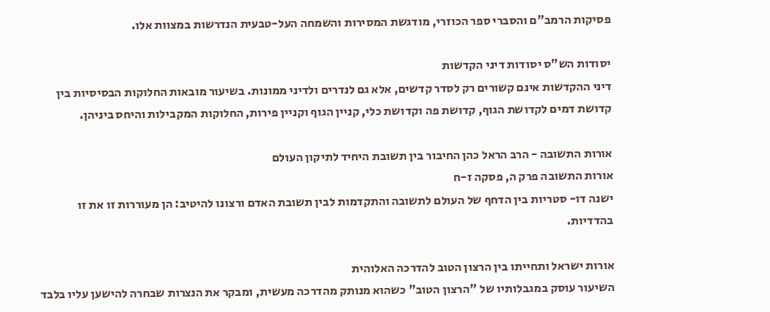פסיקות הרמב"ם והסברי ספר הכוזרי, מודגשת המסירות והשמחה העל-טבעית הנדרשות במצוות אלו.

יסודות הש"ס יסודות דיני הקדשות
דיני ההקדשות אינם קשורים רק לסדר קדשים, אלא גם לנדרים ולדיני ממונות. בשיעור מובאות החלוקות הבסיסיות בין קדושת דמים לקדושת הגוף, קדושת פה וקדושת כלי, קניין הגוף וקניין פירות, החלוקות המקבילות והיחס ביניהן.

אורות התשובה - הרב הראל כהן החיבור בין תשובת היחיד לתיקון העולם
אורות התשובה פרק ה, פסקה ז-ח
ישנה דו- סטריות בין הדחף של העולם לתשובה והתקדמות לבין תשובת האדם ורצונו להיטיב: הן מעוררות זו את זו בהדדיות.

אורות ישראל ותחייתו בין הרצון הטוב להדרכה האלוהית
השיעור עוסק במגבלותיו של "הרצון הטוב" כשהוא מנותק מהדרכה מעשית, ומבקר את הנצרות שבחרה להישען עליו בלבד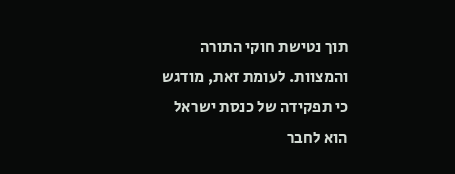תוך נטישת חוקי התורה והמצוות. לעומת זאת, מודגש כי תפקידה של כנסת ישראל הוא לחבר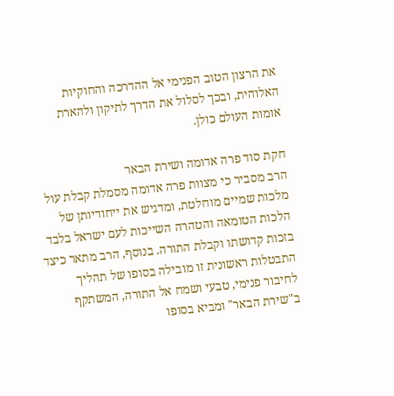את הרצון הטוב הפנימי אל ההדרכה והחוקיות האלוהית, ובכך לסלול את הדרך לתיקון ולהארת אומות העולם כולן.

חקת סוד פרה אדומה ושירת הבאר
הרב מסביר כי מצוות פרה אדומה מסמלת קבלת עול מלכות שמיים מוחלטת, ומדגיש את ייחודיותן של הלכות הטומאה והטהרה השייכות לעם ישראל בלבד בזכות קדושתו וקבלת התורה. בנוסף, הרב מתאר כיצד התבטלות ראשונית זו מובילה בסופו של תהליך לחיבור פנימי, טבעי ושמח אל התורה, המשתקף ב"שירת הבאר" ומביא בסופו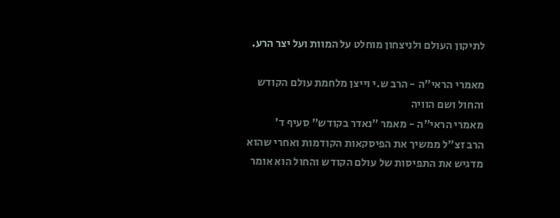לתיקון העולם ולניצחון מוחלט על המוות ועל יצר הרע.

מאמרי הראי"ה - הרב ש.י וייצן מלחמת עולם הקודש והחול ושם הוויה
מאמרי הראי"ה - מאמר "נאדר בקודש" סעיף ד'
הרב זצ"ל ממשיך את הפיסקאות הקודמות ואחרי שהוא מדגיש את התפיסות של עולם הקודש והחול הוא אומר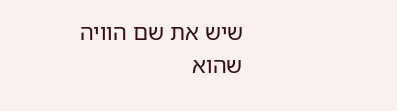שיש את שם הוויה שהוא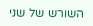השורש של שני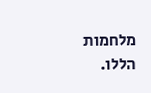מלחמות הללו.